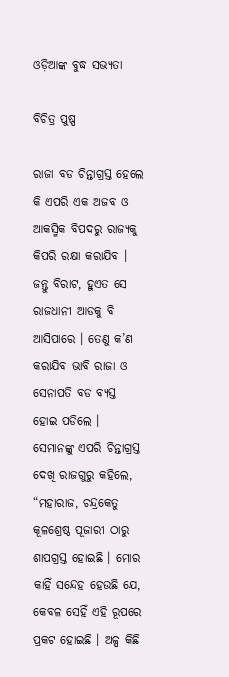ଓଡ଼ିଆଙ୍କ ବୁଦ୍ଧ ସଭ୍ୟତା

ବିଚିତ୍ର ପୁଷ୍ପ

ରାଜା ବଡ ଚିନ୍ତାଗ୍ରସ୍ତ ହେଲେ କି ଏପରି ଏକ ଅଜବ ଓ ଆକସ୍ମିକ ବିପଦରୁ ରାଜ୍ୟକୁ କିପରି ରକ୍ଷା କରାଯିବ । ଜନ୍ତୁ ବିରାଟ, ହୁଏତ ସେ ରାଜଧାନୀ ଆଡକୁ ବି ଆସିପାରେ । ତେଣୁ କ’ଣ କରାଯିବ ଭାବି ରାଜା ଓ ସେନାପତି ବଡ ବ୍ୟସ୍ତ ହୋଇ ପଡିଲେ । ସେମାନଙ୍କୁ ଏପରି ଚିନ୍ତାଗ୍ରସ୍ତ ଦେଖି ରାଜଗୁରୁ କହିଲେ, “ମହାରାଜ, ଚନ୍ଦ୍ରକେତୁ କୂଳଶ୍ରେଷ୍ଠ ପୂଜାରୀ ଠାରୁ ଶାପଗ୍ରସ୍ତ ହୋଇଛି । ମୋର କାହିଁ ସନ୍ଦେହ ହେଉଛି ଯେ, କେବଳ ସେହିଁ ଏହି ରୂପରେ ପ୍ରକଟ ହୋଇଛି । ଅଳ୍ପ କିଛି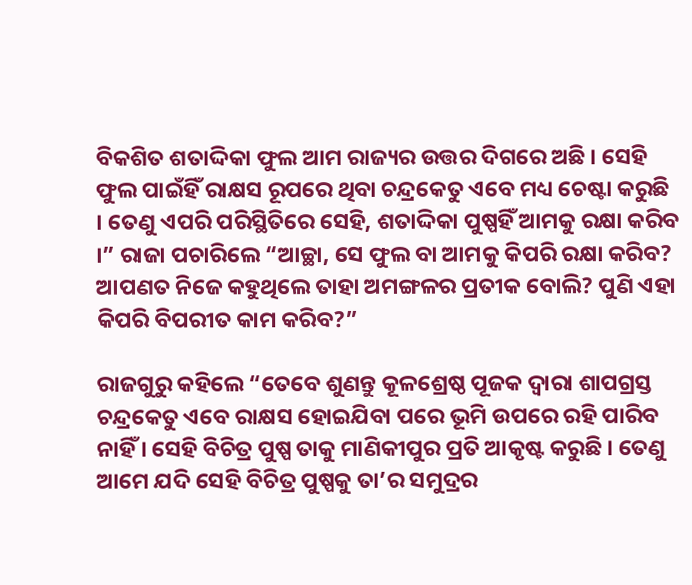ବିକଶିତ ଶତାଦ୍ଦିକା ଫୁଲ ଆମ ରାଜ୍ୟର ଉତ୍ତର ଦିଗରେ ଅଛି । ସେହି ଫୁଲ ପାଇଁହିଁ ରାକ୍ଷସ ରୂପରେ ଥିବା ଚନ୍ଦ୍ରକେତୁ ଏବେ ମଧ୍ୟ ଚେଷ୍ଟା କରୁଛି । ତେଣୁ ଏପରି ପରିସ୍ଥିତିରେ ସେହି, ଶତାଦ୍ଦିକା ପୁଷ୍ପହିଁ ଆମକୁ ରକ୍ଷା କରିବ ।” ରାଜା ପଚାରିଲେ “ଆଚ୍ଛା, ସେ ଫୁଲ ବା ଆମକୁ କିପରି ରକ୍ଷା କରିବ? ଆପଣତ ନିଜେ କହୁଥିଲେ ତାହା ଅମଙ୍ଗଳର ପ୍ରତୀକ ବୋଲି? ପୁଣି ଏହା କିପରି ବିପରୀତ କାମ କରିବ?”

ରାଜଗୁରୁ କହିଲେ “ତେବେ ଶୁଣନ୍ତୁ କୂଳଶ୍ରେଷ୍ଠ ପୂଜକ ଦ୍ୱାରା ଶାପଗ୍ରସ୍ତ ଚନ୍ଦ୍ରକେତୁ ଏବେ ରାକ୍ଷସ ହୋଇଯିବା ପରେ ଭୂମି ଉପରେ ରହି ପାରିବ ନାହିଁ । ସେହି ବିଚିତ୍ର ପୁଷ୍ପ ତାକୁ ମାଣିକୀପୁର ପ୍ରତି ଆକୃଷ୍ଟ କରୁଛି । ତେଣୁ ଆମେ ଯଦି ସେହି ବିଚିତ୍ର ପୁଷ୍ପକୁ ତା’ର ସମୁଦ୍ରର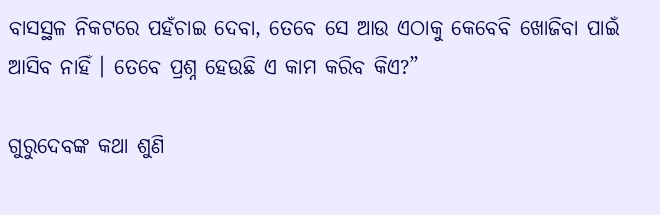ବାସସ୍ଥଳ ନିକଟରେ ପହଁଚାଇ ଦେବା, ତେବେ ସେ ଆଉ ଏଠାକୁ କେବେବି ଖୋଜିବା ପାଇଁ ଆସିବ ନାହିଁ । ତେବେ ପ୍ରଶ୍ନ ହେଉଛି ଏ କାମ କରିବ କିଏ?”

ଗୁରୁଦେବଙ୍କ କଥା ଶୁଣି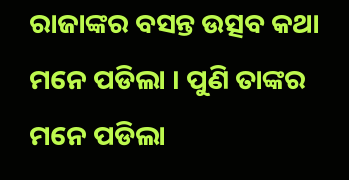ରାଜାଙ୍କର ବସନ୍ତ ଉତ୍ସବ କଥା ମନେ ପଡିଲା । ପୁଣି ତାଙ୍କର ମନେ ପଡିଲା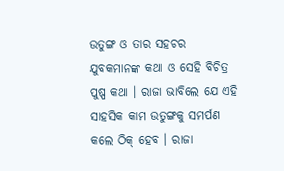ଉତୁଙ୍ଗ ଓ ତାର ସହଚର ଯୁବକମାନଙ୍କ କଥା ଓ ସେହି ବିଚିତ୍ର ପୁଷ୍ପ କଥା । ରାଜା ଭାବିଲେ ଯେ ଏହି ସାହସିକ କାମ ଉତୁଙ୍ଗକୁ ସମର୍ପଣ କଲେ ଠିକ୍ ହେବ । ରାଜା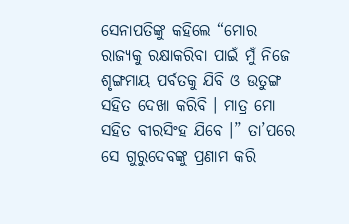ସେନାପତିଙ୍କୁ କହିଲେ “ମୋର ରାଜ୍ୟକୁ ରକ୍ଷାକରିବା ପାଇଁ ମୁଁ ନିଜେ ଶୃଙ୍ଗମାୟ ପର୍ବତକୁ ଯିବି ଓ ଉତୁଙ୍ଗ ସହିତ ଦେଖା କରିବି । ମାତ୍ର ମୋ ସହିତ ବୀରସିଂହ ଯିବେ ।” ତା’ପରେ ସେ ଗୁରୁଦେବଙ୍କୁ ପ୍ରଣାମ କରି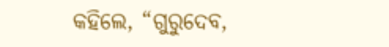କହିଲେ, “ଗୁରୁଦେବ,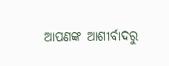ଆପଣଙ୍କ ଆଶୀର୍ବାଦରୁ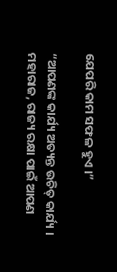ଯେପରି କାମ ସଫଳ ହୁଏ ।”

“ଆପଣଙ୍କ କାର୍ଯ୍ୟ ଅତ୍ୟନ୍ତ ଉଚିତ୍ କାର୍ଯ୍ୟ । ମହାରାଜ, ରାଜ୍ୟ ରକ୍ଷା ପାଇଁ ଆପଣ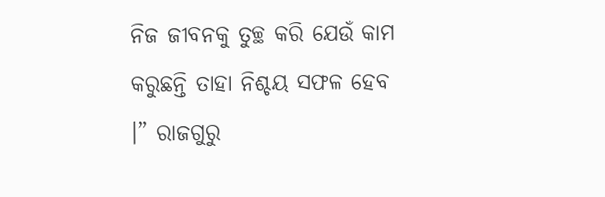ନିଜ ଜୀବନକୁ ତୁଚ୍ଛ କରି ଯେଉଁ କାମ କରୁଛନ୍ତି ତାହା ନିଶ୍ଚୟ ସଫଳ ହେବ ।” ରାଜଗୁରୁ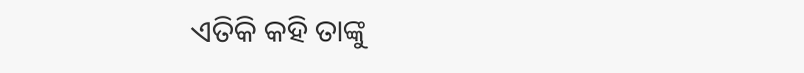ଏତିକି କହି ତାଙ୍କୁ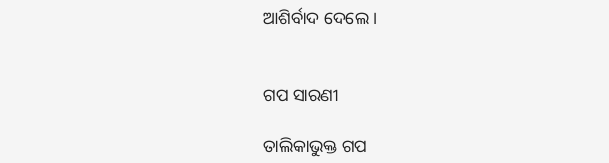ଆଶିର୍ବାଦ ଦେଲେ ।


ଗପ ସାରଣୀ

ତାଲିକାଭୁକ୍ତ ଗପ